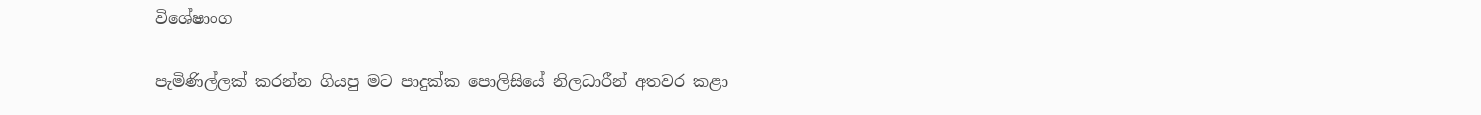විශේෂාංග

පැමිණිල්ලක් කරන්න ගියපු මට පාදුක්ක පොලිසියේ නිලධාරීන් අතවර කළා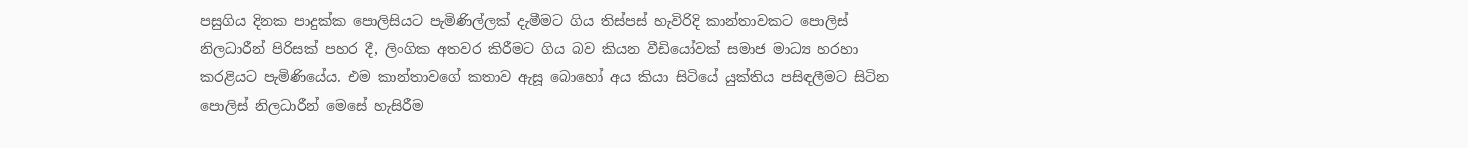පසුගිය දිනක පාදුක්ක පොලිසියට පැමිණිල්ලක් දැමීමට ගිය තිස්පස් හැවිරිදි කාන්තාවකට පොලිස්  නිලධාරීන් පිරිසක් පහර දී, ලිංගික අතවර කිරීමට ගිය බව කියන වීඩියෝවක් සමාජ මාධ්‍ය හරහා කරළියට පැමිණියේය. එම කාන්තාවගේ කතාව ඇසූ බොහෝ අය කියා සිටියේ යුක්තිය පසිඳලීමට සිටින පොලිස් නිලධාරීන් මෙසේ හැසිරීම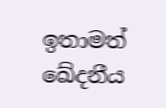ඉතාමත් ඛේදනීය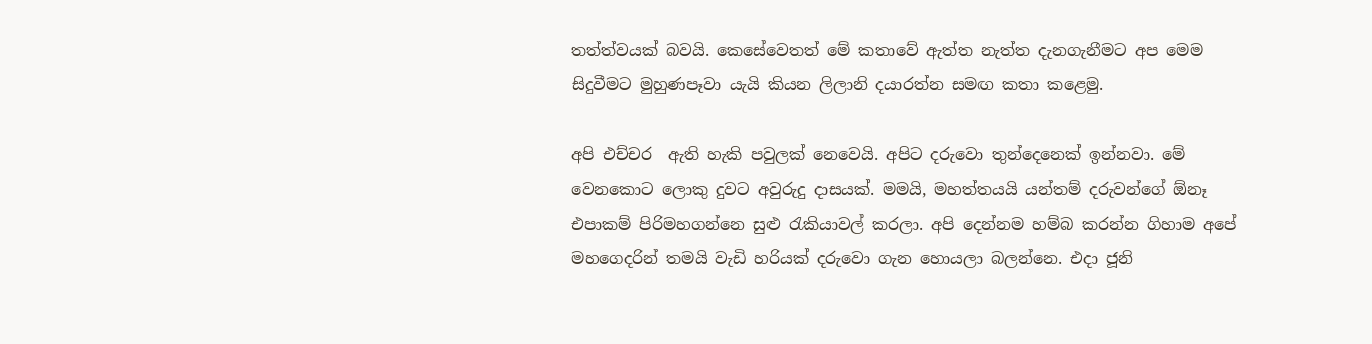තත්ත්වයක් බවයි. කෙසේවෙතත් මේ කතාවේ ඇත්ත නැත්ත දැනගැනීමට අප මෙම සිදුවීමට මුහුණපෑවා යැයි කියන ලිලානි දයාරත්න සමඟ කතා කළෙමු.

අපි එච්චර  ඇති හැකි පවුලක් නෙවෙයි. අපිට දරුවො තුන්දෙනෙක් ඉන්නවා. මේ වෙනකොට ලොකු දුවට අවුරුදු දාසයක්. මමයි, මහත්තයයි යන්තම් දරුවන්ගේ ඕනෑ එපාකම් පිරිමහගන්නෙ සුළු රැකියාවල් කරලා. අපි දෙන්නම හම්බ කරන්න ගිහාම අපේ මහගෙදරින් තමයි වැඩි හරියක් දරුවො ගැන හොයලා බලන්නෙ. එදා ජූනි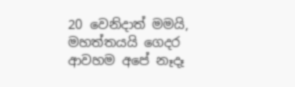20 වෙනිදාත් මමයි, මහත්තයයි ගෙදර ආවහම අපේ නෑදෑ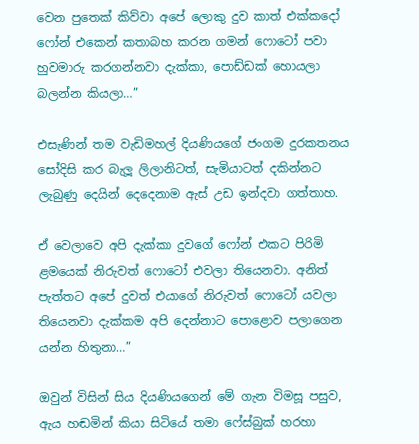වෙන පුතෙක් කිව්වා අපේ ලොකු දුව කාත් එක්කදෝ ෆෝන් එකෙන් කතාබහ කරන ගමන් ෆොටෝ පවා හුවමාරු කරගන්නවා දැක්කා, පොඩ්ඩක් හොයලා බලන්න කියලා…”

එසැණින් තම වැඩිමහල් දියණියගේ ජංගම දුරකතනය සෝදිසි කර බැලූ ලිලානිටත්, සැමියාටත් දකින්නට ලැබුණු දෙයින් දෙදෙනාම ඇස් උඩ ඉන්දවා ගත්තාහ.

ඒ වෙලාවෙ අපි දැක්කා දුවගේ ෆෝන් එකට පිරිමි ළමයෙක් නිරුවත් ෆොටෝ එවලා තියෙනවා. අනිත් පැත්තට අපේ දුවත් එයාගේ නිරුවත් ෆොටෝ යවලා තියෙනවා දැක්කම අපි දෙන්නාට පොළොව පලාගෙන යන්න හිතුනා…”

ඔවුන් විසින් සිය දියණියගෙන් මේ ගැන විමසූ පසුව, ඇය හඬමින් කියා සිටියේ තමා ෆේස්බුක් හරහා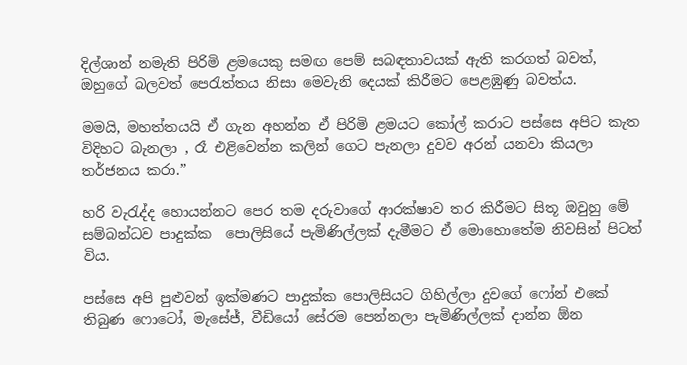දිල්ශාන් නමැති පිරිමි ළමයෙකු සමඟ පෙම් සබඳතාවයක් ඇති කරගත් බවත්, ඔහුගේ බලවත් පෙරැත්තය නිසා මෙවැනි දෙයක් කිරීමට පෙළඹුණු බවත්ය.

මමයි, මහත්තයයි ඒ ගැන අහන්න ඒ පිරිමි ළමයට කෝල් කරාට පස්සෙ අපිට කැත විදිහට බැනලා , රෑ එළිවෙන්න කලින් ගෙට පැනලා දුවව අරන් යනවා කියලා තර්ජනය කරා.”

හරි වැරැද්ද හොයන්නට පෙර තම දරුවාගේ ආරක්ෂාව තර කිරීමට සිතූ ඔවුහු මේ සම්බන්ධව පාදුක්ක  පොලිසියේ පැමිණිල්ලක් දැමීමට ඒ මොහොතේම නිවසින් පිටත් විය.

පස්සෙ අපි පුළුවන් ඉක්මණට පාදුක්ක පොලිසියට ගිහිල්ලා දුවගේ ෆෝන් එකේ තිබුණ ෆොටෝ, මැසේජ්, වීඩියෝ සේරම පෙන්නලා පැමිණිල්ලක් දාන්න ඕන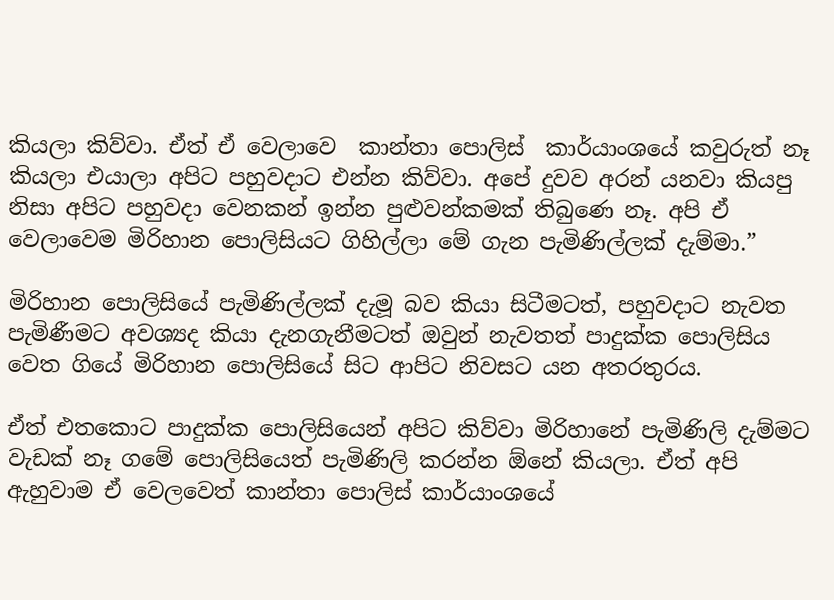කියලා කිව්වා. ඒත් ඒ වෙලාවෙ  කාන්තා පොලිස්  කාර්යාංශයේ කවුරුත් නෑ කියලා එයාලා අපිට පහුවදාට එන්න කිව්වා. අපේ දුවව අරන් යනවා කියපු නිසා අපිට පහුවදා වෙනකන් ඉන්න පුළුවන්කමක් තිබුණෙ නෑ. අපි ඒ වෙලාවෙම මිරිහාන පොලිසියට ගිහිල්ලා මේ ගැන පැමිණිල්ලක් දැම්මා.”

මිරිහාන පොලිසියේ පැමිණිල්ලක් දැමූ බව කියා සිටීමටත්, පහුවදාට නැවත පැමිණීමට අවශ්‍යද කියා දැනගැනීමටත් ඔවුන් නැවතත් පාදුක්ක පොලිසිය වෙත ගියේ මිරිහාන පොලිසියේ සිට ආපිට නිවසට යන අතරතුරය.

ඒත් එතකොට පාදුක්ක පොලිසියෙන් අපිට කිව්වා මිරිහානේ පැමිණිලි දැම්මට වැඩක් නෑ ගමේ පොලිසියෙත් පැමිණිලි කරන්න ඕනේ කියලා. ඒත් අපි ඇහුවාම ඒ වෙලවෙත් කාන්තා පොලිස් කාර්යාංශයේ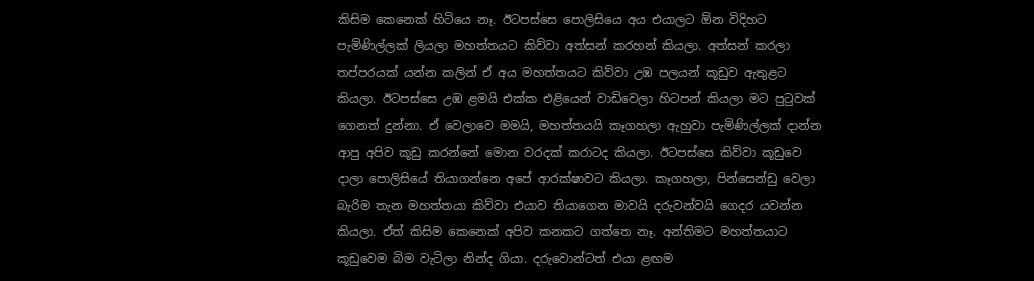කිසිම කෙනෙක් හිටියෙ නෑ. ඊටපස්සෙ පොලිසියෙ අය එයාලට ඕන විදිහට පැමිණිල්ලක් ලියලා මහත්තයට කිව්වා අත්සන් කරහන් කියලා. අත්සන් කරලා තප්පරයක් යන්න කලින් ඒ අය මහත්තයට කිව්වා උඹ පලයන් කූඩුව ඇතුළට කියලා. ඊටපස්සෙ උඹ ළමයි එක්ක එළියෙන් වාඩිවෙලා හිටපන් කියලා මට පුටුවක් ගෙනත් දුන්නා. ඒ වෙලාවෙ මමයි, මහත්තයයි කෑගහලා ඇහුවා පැමිණිල්ලක් දාන්න ආපු අපිව කූඩු කරන්නේ මොන වරදක් කරාටද කියලා. ඊටපස්සෙ කිව්වා කූඩුවෙ දාලා පොලිසියේ තියාගන්නෙ අපේ ආරක්ෂාවට කියලා. කෑගහලා, පින්සෙන්ඩු වෙලා බැරිම තැන මහත්තයා කිව්වා එයාව තියාගෙන මාවයි දරුවන්වයි ගෙදර යවන්න කියලා. ඒත් කිසිම කෙනෙක් අපිව කනකට ගත්තෙ නෑ. අන්තිමට මහත්තයාට කූඩුවෙම බිම වැටිලා නින්ද ගියා. දරුවොන්ටත් එයා ළඟම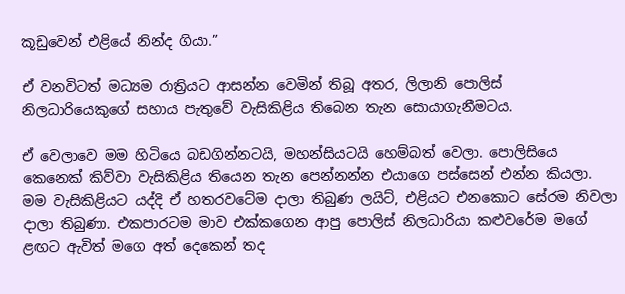කූඩුවෙන් එළියේ නින්ද ගියා.”

ඒ වනවිටත් මධ්‍යම රාත්‍රියට ආසන්න වෙමින් තිබූ අතර, ලිලානි පොලිස් නිලධාරියෙකුගේ සහාය පැතුවේ වැසිකිළිය තිබෙන තැන සොයාගැනීමටය.

ඒ වෙලාවෙ මම හිටියෙ බඩගින්නටයි, මහන්සියටයි හෙම්බත් වෙලා. පොලිසියෙ කෙනෙක් කිව්වා වැසිකිළිය තියෙන තැන පෙන්නන්න එයාගෙ පස්සෙන් එන්න කියලා. මම වැසිකිළියට යද්දි ඒ හතරවටේම දාලා තිබුණ ලයිට්, එළියට එනකොට සේරම නිවලා දාලා තිබුණා. එකපාරටම මාව එක්කගෙන ආපු පොලිස් නිලධාරියා කළුවරේම මගේ ළඟට ඇවිත් මගෙ අත් දෙකෙන් තද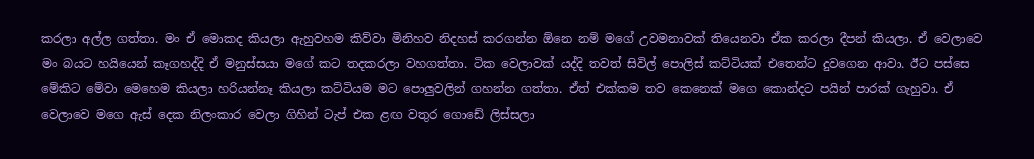කරලා අල්ල ගත්තා. මං ඒ මොකද කියලා ඇහුවහම කිව්වා මිනිහව නිදහස් කරගන්න ඕනෙ නම් මගේ උවමනාවක් තියෙනවා ඒක කරලා දීපන් කියලා. ඒ වෙලාවෙ මං බයට හයියෙන් කෑගහද්දි ඒ මනුස්සයා මගේ කට තදකරලා වහගත්තා. ටික වෙලාවක් යද්දි තවත් සිවිල් පොලිස් කට්ටියක් එතෙන්ට දුවගෙන ආවා. ඊට පස්සෙ මේකිට මේවා මෙහෙම කියලා හරියන්නෑ කියලා කට්ටියම මට පොලුවලින් ගහන්න ගත්තා. ඒත් එක්කම තව කෙනෙක් මගෙ කොන්දට පයින් පාරක් ගැහුවා. ඒ වෙලාවෙ මගෙ ඇස් දෙක නිලංකාර වෙලා ගිහින් ටැප් එක ළඟ වතුර ගොඩේ ලිස්සලා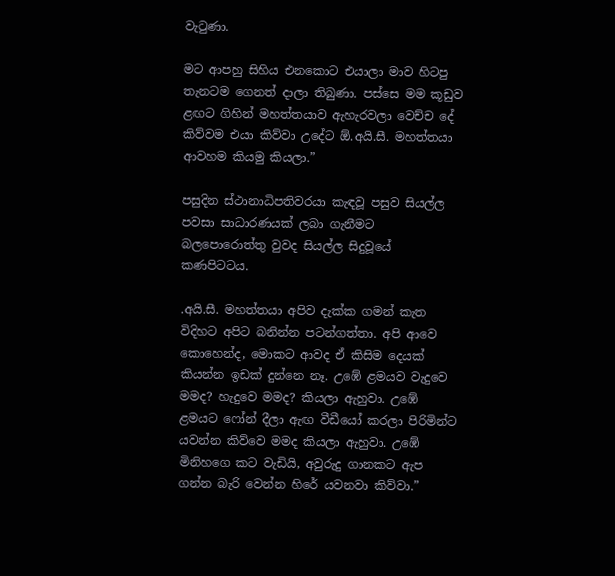වැටුණා.

මට ආපහු සිහිය එනකොට එයාලා මාව හිටපු තැනටම ගෙනත් දාලා තිබුණා. පස්සෙ මම කූඩුව ළඟට ගිහින් මහත්තයාව ඇහැරවලා වෙච්ච දේ කිව්වම එයා කිව්වා උදේට ඕ.අයි.සී. මහත්තයා ආවහම කියමු කියලා.”

පසුදින ස්ථානාධිපතිවරයා කැඳවූ පසුව සියල්ල පවසා සාධාරණයක් ලබා ගැනීමට බලපොරොත්තු වුවද සියල්ල සිදුවූයේ කණපිටටය.

.අයි.සී. මහත්තයා අපිව දැක්ක ගමන් කැත විදිහට අපිට බනින්න පටන්ගත්තා. අපි ආවෙ කොහෙන්ද, මොකට ආවද ඒ කිසිම දෙයක් කියන්න ඉඩක් දුන්නෙ නෑ. උඹේ ළමයව වැදුවෙ මමද? හැදුවෙ මමද? කියලා ඇහුවා. උඹේ ළමයට ෆෝන් දීලා ඇඟ වීඩීයෝ කරලා පිරිමින්ට යවන්න කිව්වෙ මමද කියලා ඇහුවා. උඹේ මිනිහගෙ කට වැඩියි, අවුරුදු ගානකට ඇප ගන්න බැරි වෙන්න හිරේ යවනවා කිව්වා.”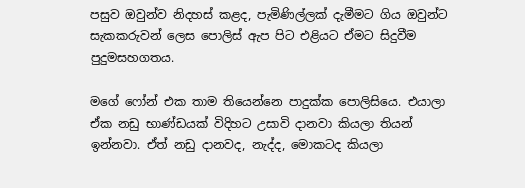පසුව ඔවුන්ව නිදහස් කළද, පැමිණිල්ලක් දැමීමට ගිය ඔවුන්ට සැකකරුවන් ලෙස පොලිස් ඇප පිට එළියට ඒමට සිදුවීම පුදුමසහගතය.

මගේ ෆෝන් එක තාම තියෙන්නෙ පාදුක්ක පොලිසියෙ. එයාලා ඒක නඩු භාණ්ඩයක් විදිහට උසාවි දානවා කියලා තියන් ඉන්නවා. ඒත් නඩු දානවද, නැද්ද, මොකටද කියලා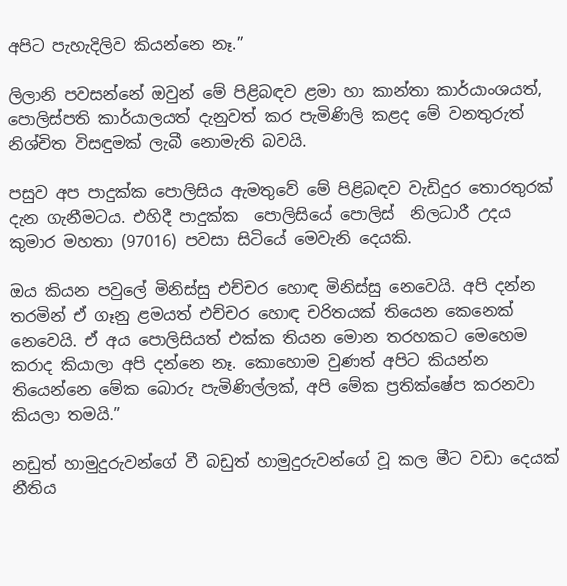අපිට පැහැදිලිව කියන්නෙ නෑ.”

ලිලානි පවසන්නේ ඔවුන් මේ පිළිබඳව ළමා හා කාන්තා කාර්යාංශයත්, පොලිස්පති කාර්යාලයත් දැනුවත් කර පැමිණිලි කළද මේ වනතුරුත් නිශ්චිත විසඳුමක් ලැබී නොමැති බවයි.

පසුව අප පාදුක්ක පොලිසිය ඇමතුවේ මේ පිළිබඳව වැඩිදුර තොරතුරක්  දැන ගැනීමටය. එහිදී පාදුක්ක  පොලිසියේ පොලිස්  නිලධාරී උදය කුමාර මහතා (97016) පවසා සිටියේ මෙවැනි දෙයකි.

ඔය කියන පවුලේ මිනිස්සු එච්චර හොඳ මිනිස්සු නෙවෙයි. අපි දන්න තරමින් ඒ ගෑනු ළමයත් එච්චර හොඳ චරිතයක් තියෙන කෙනෙක් නෙවෙයි. ඒ අය පොලිසියත් එක්ක තියන මොන තරහකට මෙහෙම කරාද කියාලා අපි දන්නෙ නෑ. කොහොම වුණත් අපිට කියන්න තියෙන්නෙ මේක බොරු පැමිණිල්ලක්, අපි මේක ප්‍රතික්ෂේප කරනවා කියලා තමයි.”

නඩුත් හාමුදුරුවන්ගේ වී බඩුත් හාමුදුරුවන්ගේ වූ කල මීට වඩා දෙයක් නීතිය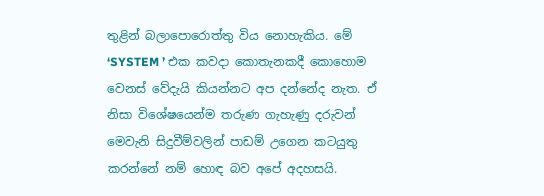තුළින් බලාපොරොත්තු විය නොහැකිය. මේ ‘SYSTEM ’ එක කවදා කොතැනකදී කොහොම වෙනස් වේදැයි කියන්නට අප දන්නේද නැත. ඒ නිසා විශේෂයෙන්ම තරුණ ගැහැණු දරුවන් මෙවැනි සිදුවීම්වලින් පාඩම් උගෙන කටයුතු කරන්නේ නම් හොඳ බව අපේ අදහසයි.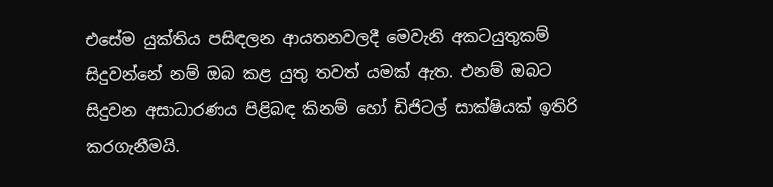එසේම යුක්තිය පසිඳලන ආයතනවලදී මෙවැනි අකටයුතුකම් සිදුවන්නේ නම් ඔබ කළ යුතු තවත් යමක් ඇත. එනම් ඔබට සිදුවන අසාධාරණය පිළිබඳ කිනම් හෝ ඩිජිටල් සාක්ෂියක් ඉතිරි කරගැනීමයි.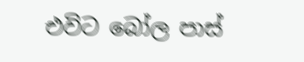එවිට බෝල පාස්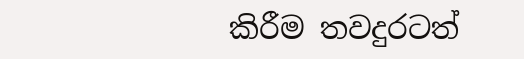කිරීම තවදුරටත්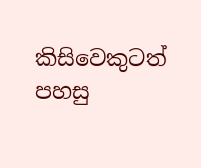කිසිවෙකුටත් පහසු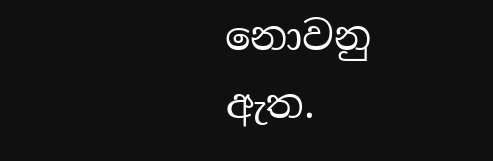නොවනු ඇත.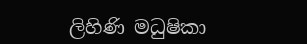ලිහිණි මධුෂිකා